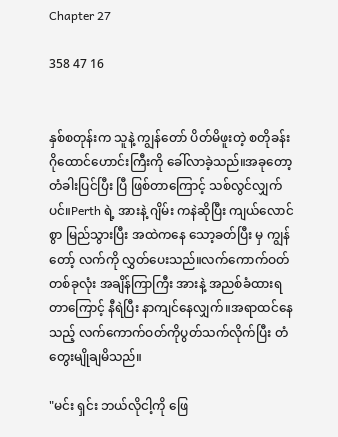Chapter 27

358 47 16


နှစ်စတုန်းက သူနဲ့ ကျွန်တော် ပိတ်မိဖူးတဲ့ စတိုခန်း ဂိုထောင်ဟောင်းကြီးကို ခေါ်လာခဲ့သည်။အခုတော့ တံခါးပြင်ပြီး ပြီ ဖြစ်တာကြောင့် သစ်လွင်လျှက်ပင်။Perth ရဲ့ အားနဲ့ ဂျိမ်း ကနဲဆိုပြီး ကျယ်လောင်စွာ မြည်သွားပြီး အထဲကနေ သော့ခတ်ပြီး မှ ကျွန်တော့် လက်ကို လွှတ်ပေးသည်။လက်ကောက်ဝတ်တစ်ခုလုံး အချိန်ကြာကြီး အားနဲ့ အညစ်ခံထားရတာကြောင့် နီရဲပြီး နာကျင်နေလျှက်။အရာထင်နေသည့် လက်ကောက်ဝတ်ကိုပွတ်သက်လိုက်ပြီး တံတွေးမျိုချမိသည်။

"မင်း ရှင်း ဘယ်လိုငါ့ကို ဖြေ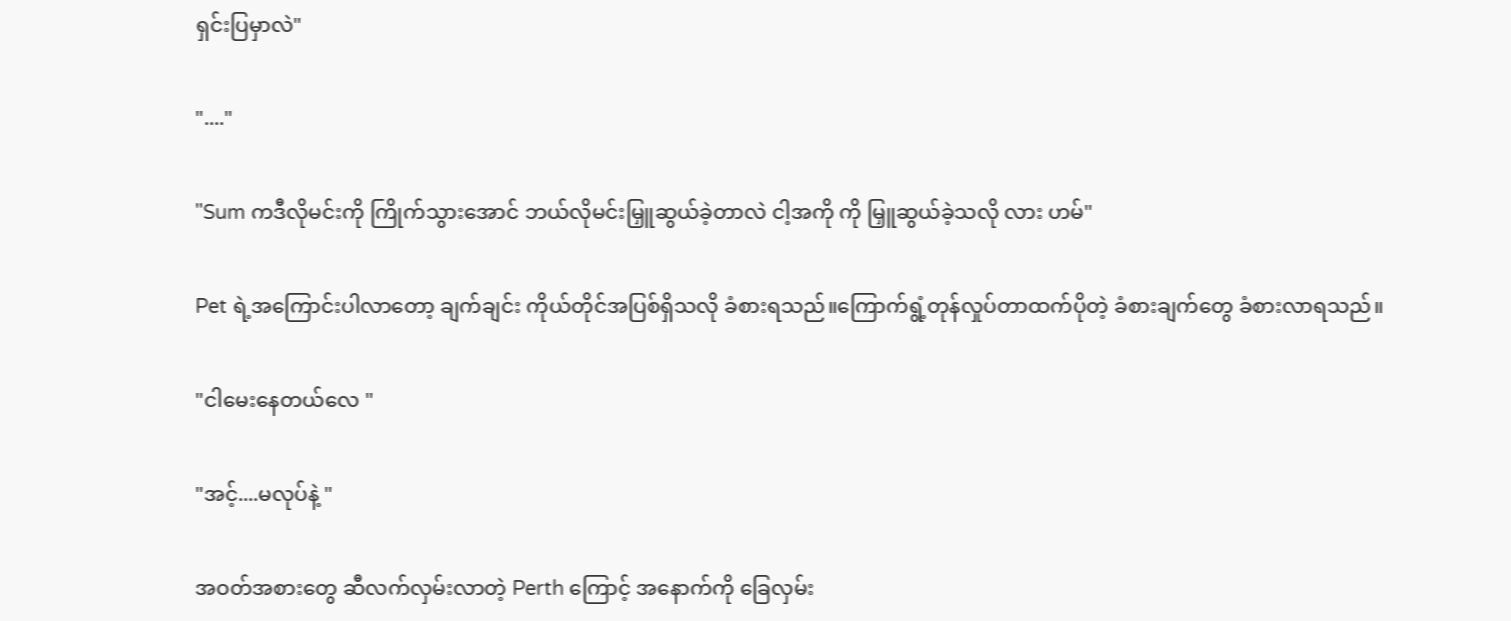ရှင်းပြမှာလဲ"

"...."

"Sum ကဒီလိုမင်းကို ကြိုက်သွားအောင် ဘယ်လိုမင်းမြှူဆွယ်ခဲ့တာလဲ ငါ့အကို ကို မြှူဆွယ်ခဲ့သလို လား ဟမ်"

Pet ရဲ့အကြောင်းပါလာတော့ ချက်ချင်း ကိုယ်တိုင်အပြစ်ရှိသလို ခံစားရသည်။ကြောက်ရွံ့တုန်လှုပ်တာထက်ပိုတဲ့ ခံစားချက်တွေ ခံစားလာရသည်။

"ငါမေးနေတယ်လေ "

"အင့်....မလုပ်နဲ့ "

အဝတ်အစားတွေ ဆီလက်လှမ်းလာတဲ့ Perth ကြောင့် အနောက်ကို ခြေလှမ်း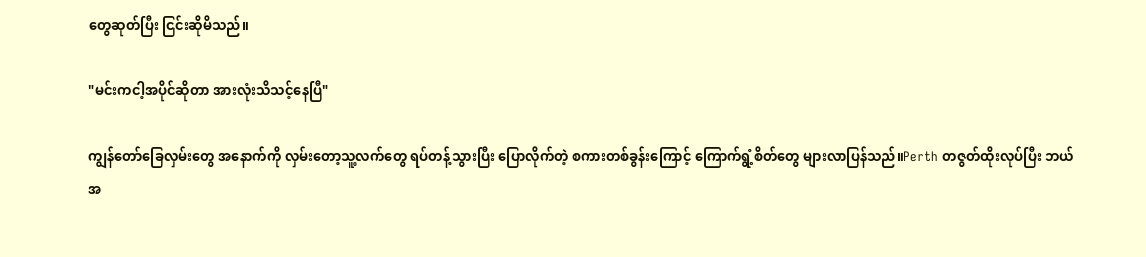တွေဆုတ်ပြီး ငြင်းဆိုမိသည်။

"မင်းကငါ့အပိုင်ဆိုတာ အားလုံးသိသင့်နေပြီ"

ကျွန်တော်ခြေလှမ်းတွေ အနောက်ကို လှမ်းတော့သူ့လက်တွေ ရပ်တန့်သွားပြီး ပြောလိုက်တဲ့ စကားတစ်ခွန်းကြောင့် ကြောက်ရွံ့စိတ်တွေ များလာပြန်သည်။Perth တဇွတ်ထိုးလုပ်ပြီး ဘယ်အ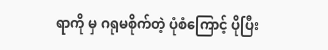ရာကို မှ ဂရုမစိုက်တဲ့ ပုံစံကြောင့် ပိုပြီး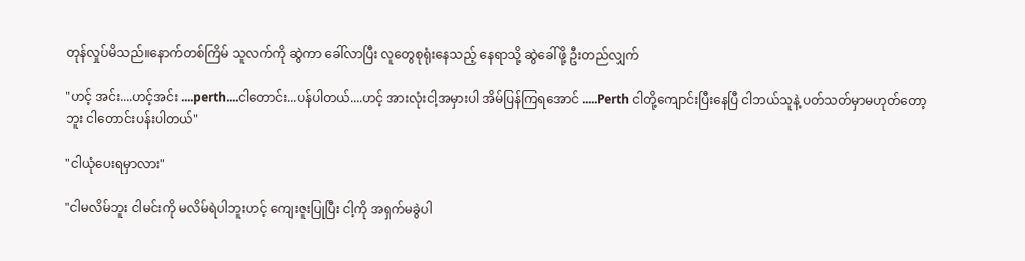တုန်လှုပ်မိသည်။နောက်တစ်ကြိမ် သူလက်ကို ဆွဲကာ ခေါ်လာပြီး လူတွေစုရုံးနေသည့် နေရာသို့ ဆွဲခေါ်ဖို့ ဦးတည်လျှက်

"ဟင့် အင်း....ဟင့်အင်း ....perth....ငါတောင်း...ပန်ပါတယ်....ဟင့် အားလုံးငါ့အမှားပါ အိမ်ပြန်ကြရအောင် .....Perth ငါတို့ကျောင်းပြီးနေပြီ ငါဘယ်သူနဲ့ ပတ်သတ်မှာမဟုတ်တော့ဘူး ငါတောင်းပန်းပါတယ်"

"ငါယုံပေးရမှာလား"

"ငါမလိမ်ဘူး ငါမင်းကို မလိမ်ရဲပါဘူးဟင့် ကျေးဇူးပြုပြီး ငါ့ကို အရှက်မခွဲပါ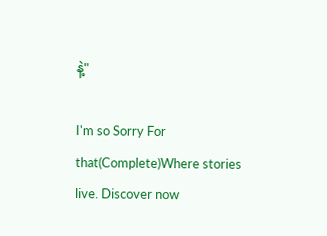နဲ့"

I'm so Sorry For that(Complete)Where stories live. Discover now